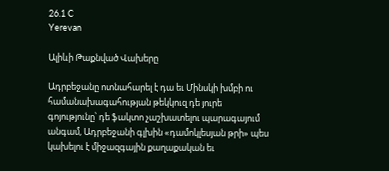26.1 C
Yerevan

Ալիևի Թաքնված Վախերը

Ադրբեջանը ոտնահարել է դա եւ Մինսկի խմբի ու համանախագահության թեկկուզ դե յուրե գոյությունը՝ դե ֆակտո չաշխատելու պարագայում անգամ, Ադրբեջանի գլխին «դամոկլեսյան թրի» պես կախելու է միջազգային քաղաքական եւ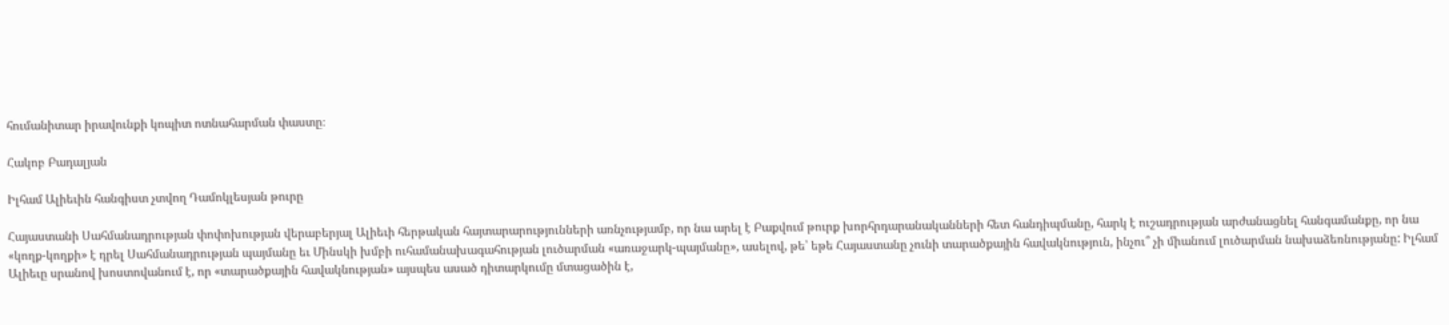հումանիտար իրավունքի կոպիտ ոտնահարման փաստը։

Հակոբ Բադալյան

Իլհամ Ալիեւին հանգիստ չտվող Դամոկլեսյան թուրը

Հայաստանի Սահմանադրության փոփոխության վերաբերյալ Ալիեւի հերթական հայտարարությունների առնչությամբ, որ նա արել է Բաքվում թուրք խորհրդարանականների հետ հանդիպմանը, հարկ է ուշադրության արժանացնել հանգամանքը, որ նա «կողք-կողքի» է դրել Սահմանադրության պայմանը եւ Մինսկի խմբի ուհամանախագահության լուծարման «առաջարկ-պայմանը», ասելով, թե՝ եթե Հայաստանը չունի տարածքային հավակնություն, ինչու՞ չի միանում լուծարման նախաձեռնությանը: Իլհամ Ալիեւը սրանով խոստովանում է, որ «տարածքային հավակնության» այսպես ասած դիտարկումը մտացածին է,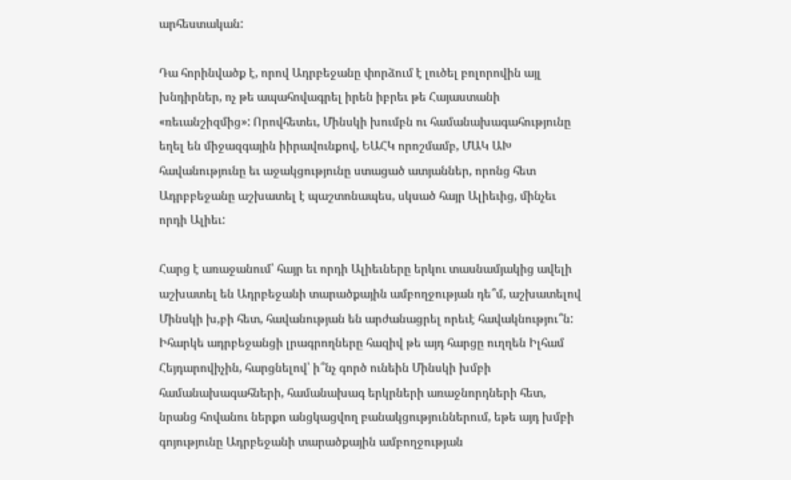արհեստական:

Դա հորինվածք է, որով Ադրբեջանը փորձում է լուծել բոլորովին այլ խնդիրներ, ոչ թե ապահովագրել իրեն իբրեւ թե Հայաստանի «ռեւանշիզմից»: Որովհետեւ, Մինսկի խումբն ու համանախագահությունը եղել են միջազգային իիրավունքով, ԵԱՀԿ որոշմամբ, ՄԱԿ ԱԽ հավանությունը եւ աջակցությունը ստացած ատյաններ, որոնց հետ Ադրբբեջանը աշխատել է պաշտոնապես, սկսած հայր Ալիեւից, մինչեւ որդի Ալիեւ:

Հարց է առաջանում՝ հայր եւ որդի Ալիեւները երկու տասնամյակից ավելի աշխատել են Ադրբեջանի տարածքային ամբողջության դե՞մ, աշխատելով Մինսկի խ,բի հետ, հավանության են արժանացրել որեւէ հավակնությու՞ն: Իհարկե ադրբեջանցի լրագրողները հազիվ թե այդ հարցը ուղղեն Իլհամ Հեյդարովիչին, հարցնելով՝ ի՞նչ գործ ունեին Մինսկի խմբի համանախագահների, համանախագ երկրների առաջնորդների հետ, նրանց հովանու ներքո անցկացվող բանակցություններում, եթե այդ խմբի գոյությունը Ադրբեջանի տարածքային ամբողջության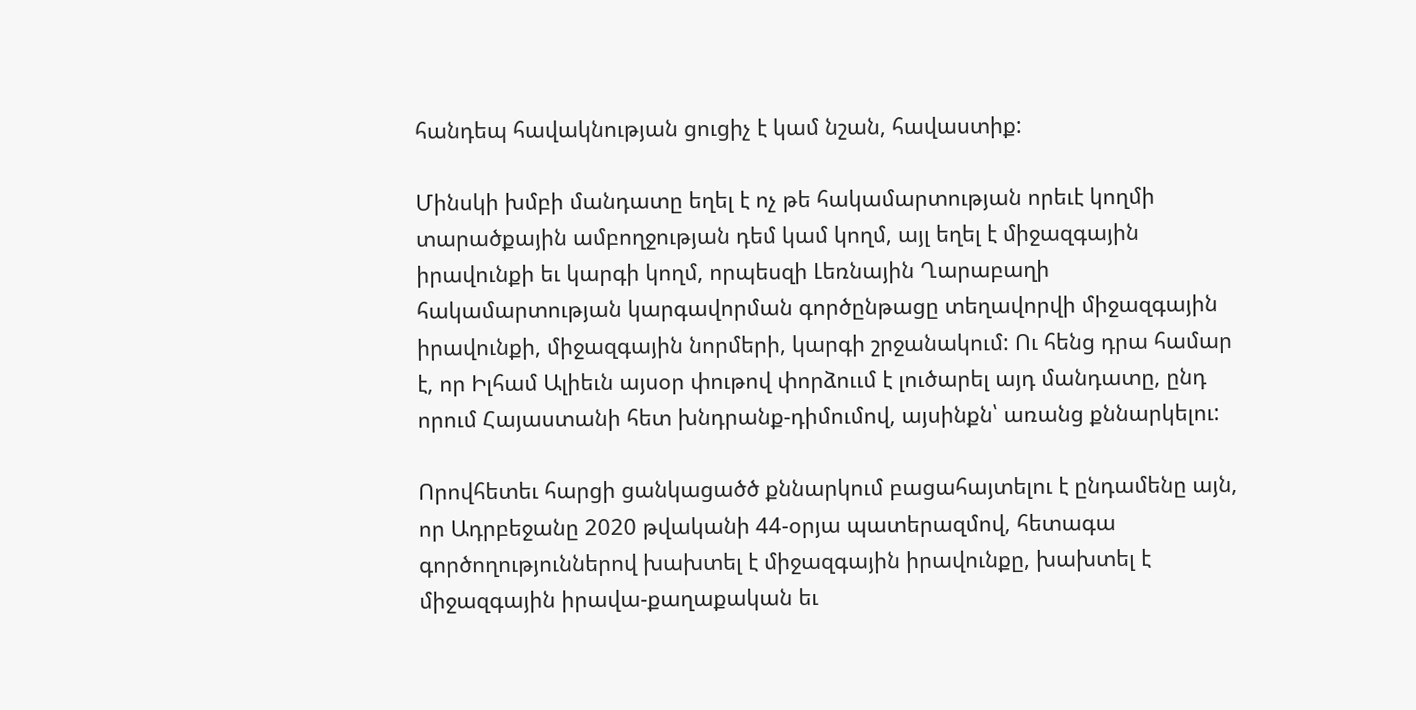հանդեպ հավակնության ցուցիչ է կամ նշան, հավաստիք:

Մինսկի խմբի մանդատը եղել է ոչ թե հակամարտության որեւէ կողմի տարածքային ամբողջության դեմ կամ կողմ, այլ եղել է միջազգային իրավունքի եւ կարգի կողմ, որպեսզի Լեռնային Ղարաբաղի հակամարտության կարգավորման գործընթացը տեղավորվի միջազգային իրավունքի, միջազգային նորմերի, կարգի շրջանակում: Ու հենց դրա համար է, որ Իլհամ Ալիեւն այսօր փութով փորձոււմ է լուծարել այդ մանդատը, ընդ որում Հայաստանի հետ խնդրանք-դիմումով, այսինքն՝ առանց քննարկելու:

Որովհետեւ հարցի ցանկացածծ քննարկում բացահայտելու է ընդամենը այն, որ Ադրբեջանը 2020 թվականի 44-օրյա պատերազմով, հետագա գործողություններով խախտել է միջազգային իրավունքը, խախտել է միջազգային իրավա-քաղաքական եւ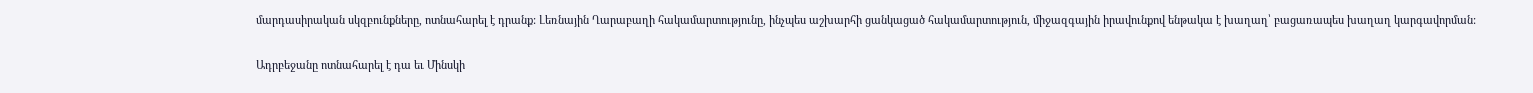մարդասիրական սկզբունքները, ոտնահարել է դրանք: Լեռնային Ղարաբաղի հակամարտությունը, ինչպես աշխարհի ցանկացած հակամարտություն, միջազգային իրավունքով ենթակա է խաղաղ՝ բացառապես խաղաղ կարգավորման:

Ադրբեջանը ոտնահարել է դա եւ Մինսկի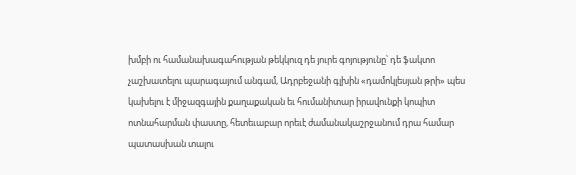խմբի ու համանախագահության թեկկուզ դե յուրե գոյությունը՝ դե ֆակտո չաշխատելու պարագայում անգամ, Ադրբեջանի գլխին «դամոկլեսյան թրի» պես կախելու է միջազգային քաղաքական եւ հումանիտար իրավունքի կոպիտ ոտնահարման փաստը, հետեւաբար որեւէ ժամանակաշրջանում դրա համար պատասխան տալու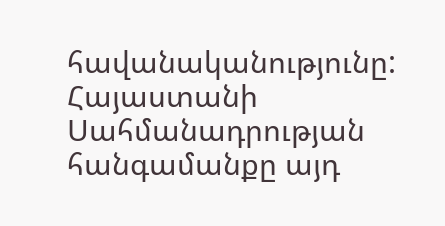հավանականությունը: Հայաստանի Սահմանադրության հանգամանքը այդ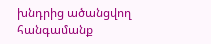խնդրից ածանցվող հանգամանք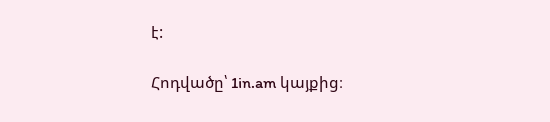է:

Հոդվածը՝ 1in.am կայքից։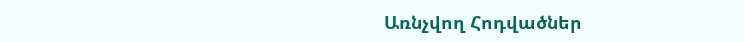Առնչվող Հոդվածներ